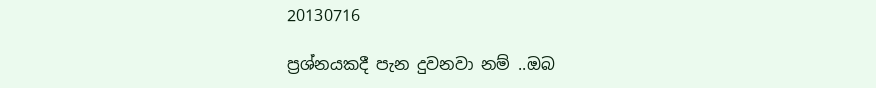20130716

ප්‍රශ්නයකදී පැන දුවනවා නම් ..ඔබ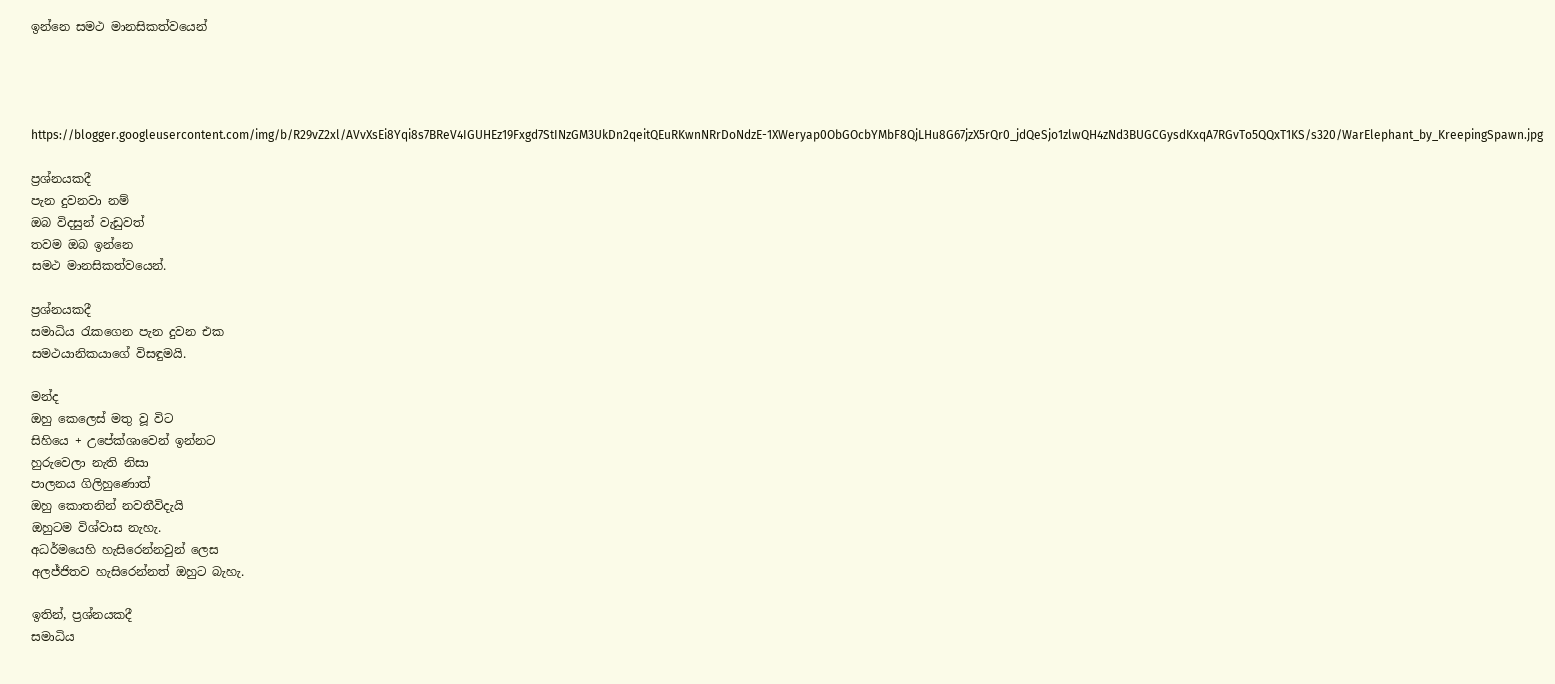ඉන්නෙ සමථ මානසිකත්වයෙන්




https://blogger.googleusercontent.com/img/b/R29vZ2xl/AVvXsEi8Yqi8s7BReV4IGUHEz19Fxgd7StINzGM3UkDn2qeitQEuRKwnNRrDoNdzE-1XWeryap0ObGOcbYMbF8QjLHu8G67jzX5rQr0_jdQeSjo1zlwQH4zNd3BUGCGysdKxqA7RGvTo5QQxT1KS/s320/WarElephant_by_KreepingSpawn.jpg

ප්‍රශ්නයකදී
පැන දුවනවා නම්
ඔබ විදසුන් වැඩුවත්
තවම ඔබ ඉන්නෙ
සමථ මානසිකත්වයෙන්.

ප්‍රශ්නයකදී
සමාධිය රැකගෙන පැන දුවන එක
සමථයානිකයාගේ විසඳුමයි.

මන්ද
ඔහු කෙලෙස් මතු වූ විට
සිහියෙ + උපේක්ශාවෙන් ඉන්නට
හුරුවෙලා නැති නිසා
පාලනය ගිලිහුණොත්
ඔහු කොතනින් නවතීවිදැයි
ඔහුටම විශ්වාස නැහැ.
අධර්මයෙහි හැසිරෙන්නවුන් ලෙස
අලජ්ජිතව හැසිරෙන්නත් ඔහුට බැහැ.

ඉතින්, ප්‍රශ්නයකදී
සමාධිය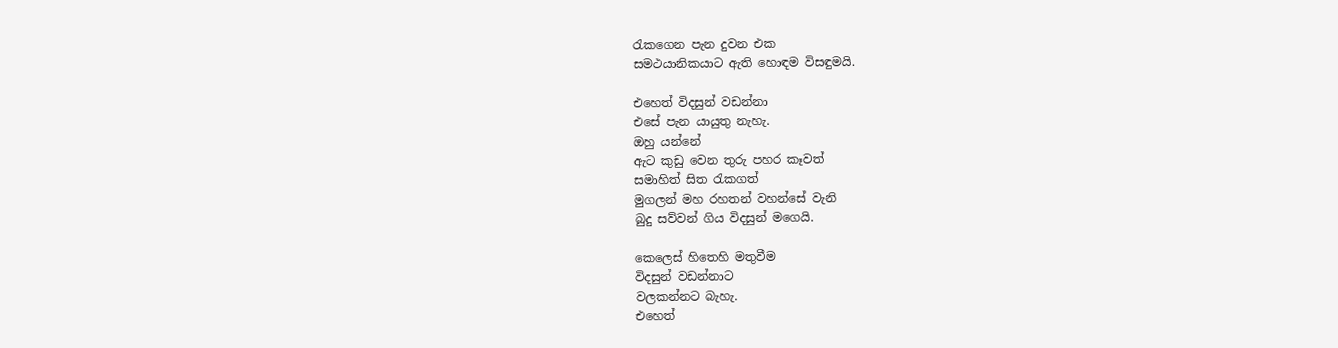රැකගෙන පැන දුවන එක
සමථයානිකයාට ඇති හොඳම විසඳුමයි.

එහෙත් විදසුන් වඩන්නා
එසේ පැන යායුතු නැහැ.
ඔහු යන්නේ
ඇට කුඩු වෙන තුරු පහර කෑවත්
සමාහිත් සිත රැකගත්
මුගලන් මහ රහතන් වහන්සේ වැනි
බුදු සව්වන් ගිය විදසුන් මගෙයි.

කෙලෙස් හිතෙහි මතුවීම
විදසුන් වඩන්නාට
වලකන්නට බැහැ.
එහෙත්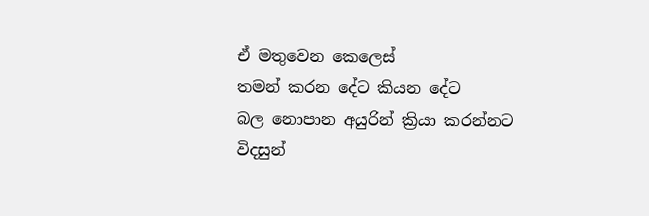ඒ මතුවෙන කෙලෙස්
තමන් කරන දේට කියන දේට
බල නොපාන අයුරින් ක්‍රියා කරන්නට
විදසුන්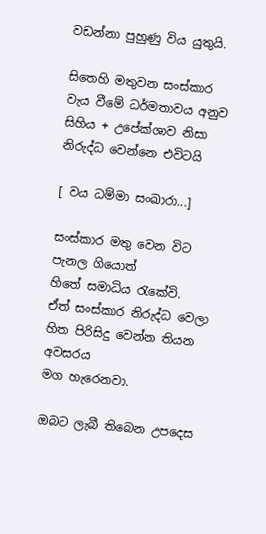වඩන්නා පුහුණු විය යුතුයි.

සිතෙහි මතුවන සංස්කාර
වැය වීමේ ධර්මතාවය අනුව
සිහිය + උපේක්ශාව නිසා
නිරුද්ධ වෙන්නෙ එවිටයි

[ වය ධම්මා සංඛාරා...]

සංස්කාර මතු වෙන විට
පැනල ගියොත්
හිතේ සමාධිය රැකේවි.
ඒත් සංස්කාර නිරුද්ධ වෙලා
හිත පිරිසිදු වෙන්න තියන අවසරය
මග හැරෙනවා.

ඔබට ලැබී තිබෙන උපදෙස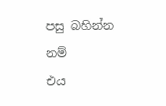පසු බහින්න නම්
එය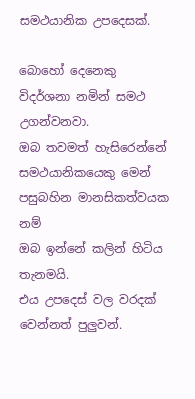සමථයානික උපදෙසක්.

බොහෝ දෙනෙකු
විදර්ශනා නමින් සමථ උගන්වනවා.
ඔබ තවමත් හැසිරෙන්නේ
සමථයානිකයෙකු මෙන්
පසුබහින මානසිකත්වයක නම්
ඔබ ඉන්නේ කලින් හිටිය තැනමයි.
එය උපදෙස් වල වරදක් වෙන්නත් පුලුවන්.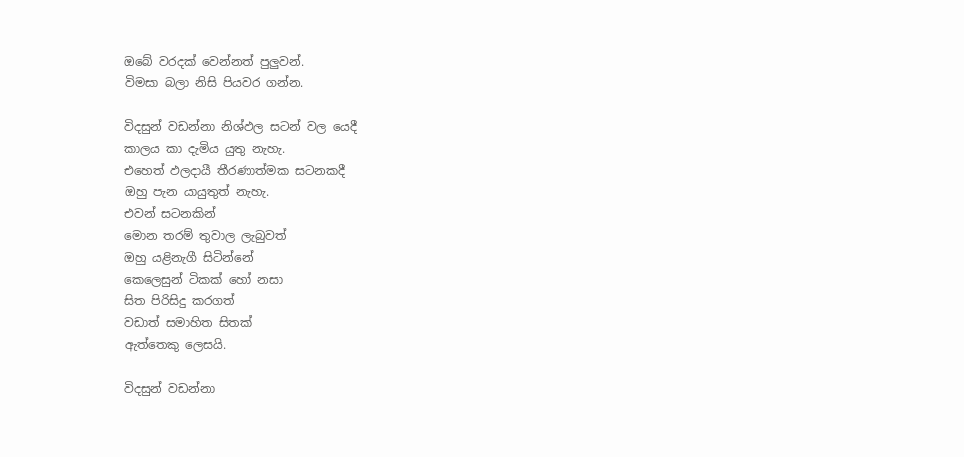ඔබේ වරදක් වෙන්නත් පුලුවන්.
විමසා බලා නිසි පියවර ගන්න.

විදසුන් වඩන්නා නිශ්ඵල සටන් වල යෙදී
කාලය කා දැමිය යුතු නැහැ.
එහෙත් ඵලදායී තීරණාත්මක සටනකදී
ඔහු පැන යායුතුත් නැහැ.
එවන් සටනකින්
මොන තරම් තුවාල ලැබුවත්
ඔහු යළිනැගී සිටින්නේ
කෙලෙසුන් ටිකක් හෝ නසා
සිත පිරිසිදු කරගත්
වඩාත් සමාහිත සිතක්
ඇත්තෙකු ලෙසයි.

විදසුන් වඩන්නා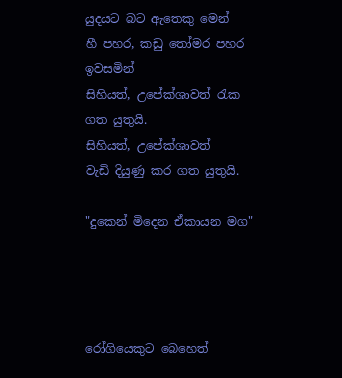යුදයට බට ඇතෙකු මෙන්
හී පහර, කඩු තෝමර පහර ඉවසමින්
සිහියත්, උපේක්ශාවත් රැක ගත යුතුයි.
සිහියත්, උපේක්ශාවත්
වැඩි දියුණු කර ගත යුතුයි.

"දුකෙන් මිදෙන ඒකායන මග"




රෝගියෙකුට බෙහෙත්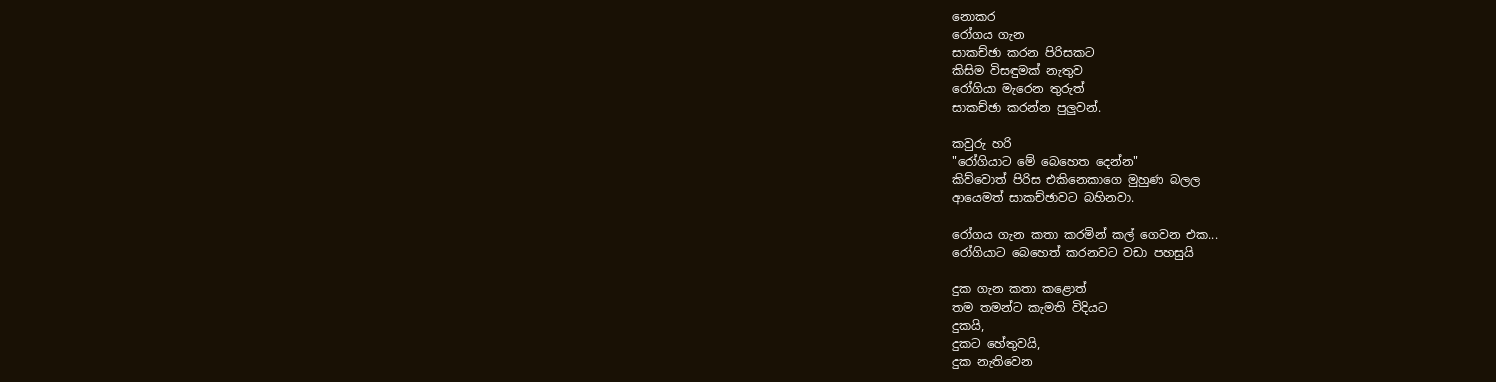නොකර
රෝගය ගැන
සාකච්ඡා කරන පිරිසකට
කිසිම විසඳුමක් නැතුව
රෝගියා මැරෙන තුරුත්
සාකච්ඡා කරන්න පුලුවන්.

කවුරු හරි
"රෝගියාට මේ බෙහෙත දෙන්න"
කිව්වොත් පිරිස එකිනෙකාගෙ මුහුණ බලල
ආයෙමත් සාකච්ඡාවට බහිනවා.

රෝගය ගැන කතා කරමින් කල් ගෙවන එක...
රෝගියාට බෙහෙත් කරනවට වඩා පහසුයි

දුක ගැන කතා කළොත්
තම තමන්ට කැමති විදියට
දුකයි,
දුකට හේතුවයි,
දුක නැතිවෙන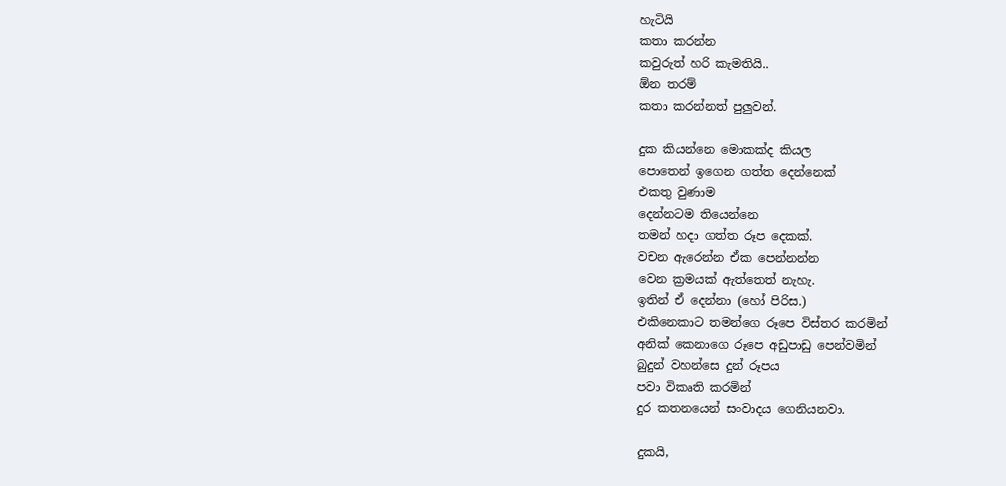හැටියි
කතා කරන්න
කවුරුත් හරි කැමතියි..
ඕන තරම්
කතා කරන්නත් පුලුවන්.

දුක කියන්නෙ මොකක්ද කියල
පොතෙන් ඉගෙන ගත්ත දෙන්නෙක්
එකතු වුණාම
දෙන්නටම තියෙන්නෙ
තමන් හදා ගත්ත රූප දෙකක්.
වචන ඇරෙන්න ඒක පෙන්නන්න
වෙන ක්‍රමයක් ඇත්තෙත් නැහැ.
ඉතින් ඒ දෙන්නා (හෝ පිරිස.)
එකිනෙකාට තමන්ගෙ රූපෙ විස්තර කරමින්
අනික් කෙනාගෙ රූපෙ අඩුපාඩු පෙන්වමින්
බුදුන් වහන්සෙ දුන් රූපය
පවා විකෘති කරමින්
දුර කතනයෙන් සංවාදය ගෙනියනවා.

දුකයි,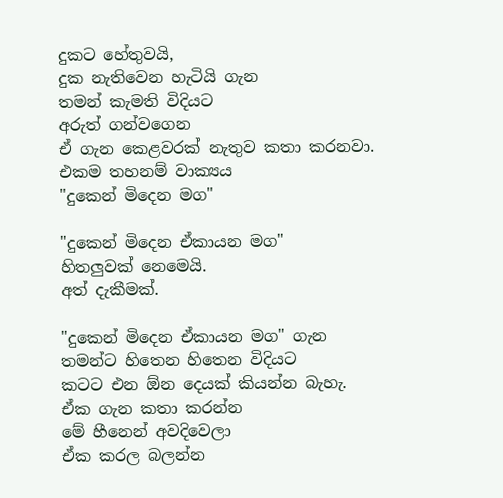දුකට හේතුවයි,
දුක නැතිවෙන හැටියි ගැන
තමන් කැමති විදියට
අරුත් ගන්වගෙන
ඒ ගැන කෙළවරක් නැතුව කතා කරනවා.
එකම තහනම් වාක්‍යය
"දුකෙන් මිදෙන මග"

"දුකෙන් මිදෙන ඒකායන මග"
හිතලුවක් නෙමෙයි.
අත් දැකීමක්.

"දුකෙන් මිදෙන ඒකායන මග" ගැන
තමන්ට හිතෙන හිතෙන විදියට
කටට එන ඕන දෙයක් කියන්න බැහැ.
ඒක ගැන කතා කරන්න
මේ හීනෙන් අවදිවෙලා
ඒක කරල බලන්න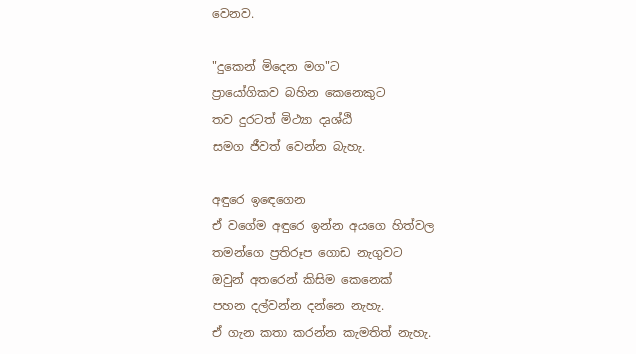වෙනව.

"දුකෙන් මිදෙන මග"ට
ප්‍රායෝගිකව බහින කෙනෙකුට
තව දුරටත් මිථ්‍යා දෘශ්ඨි
සමග ජීවත් වෙන්න බැහැ.

අඳුරෙ ඉඳෙගෙන
ඒ වගේම අඳුරෙ ඉන්න අයගෙ හිත්වල
තමන්ගෙ ප්‍රතිරූප ගොඩ නැගුවට
ඔවුන් අතරෙන් කිසිම කෙනෙක්
පහන දල්වන්න දන්නෙ නැහැ.
ඒ ගැන කතා කරන්න කැමතිත් නැහැ.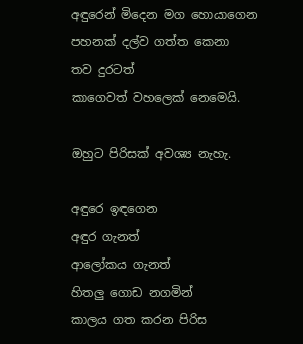අඳුරෙන් මිදෙන මග හොයාගෙන
පහනක් දල්ව ගත්ත කෙනා
තව දුරටත්
කාගෙවත් වහලෙක් නෙමෙයි.

ඔහුට පිරිසක් අවශ්‍ය නැහැ.

අඳුරෙ ඉඳගෙන
අඳුර ගැනත්
ආලෝකය ගැනත්
හිතලු ගොඩ නගමින්
කාලය ගත කරන පිරිස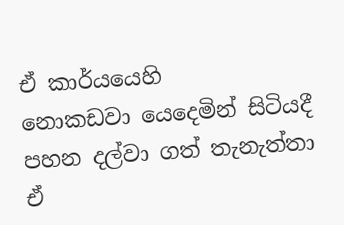ඒ කාර්යයෙහි
නොකඩවා යෙදෙමින් සිටියදී
පහන දල්වා ගත් තැනැත්තා
ඒ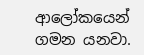ආලෝකයෙන් ගමන යනවා.